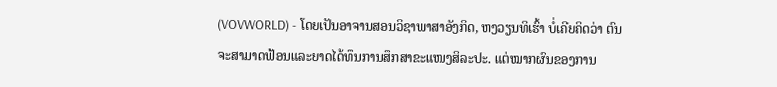(VOVWORLD) - ໂດຍເປັນອາຈານສອນວິຊາພາສາອັງກິດ, ຫງວຽນທິເຮົ້າ ບໍ່ເຄີຍຄິດວ່າ ຕົນຈະສາມາດຟ້ອນແລະຍາດໄດ້ທຶນການສຶກສາຂະແໜງສິລະປະ. ແຕ່ໝາກຜົນຂອງການ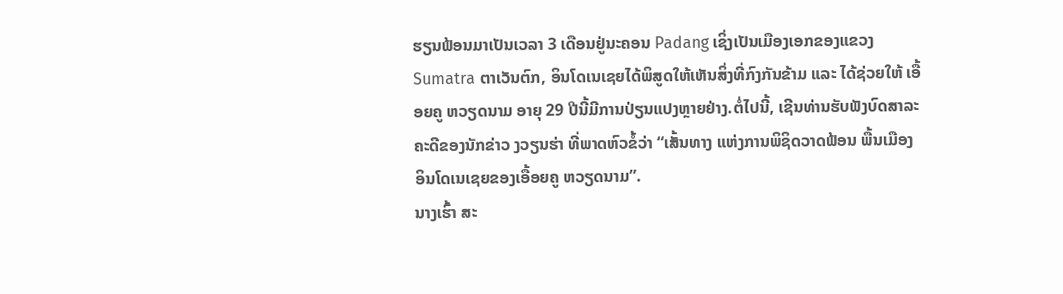ຮຽນຟ້ອນມາເປັນເວລາ 3 ເດືອນຢູ່ນະຄອນ Padang ເຊິ່ງເປັນເມືອງເອກຂອງແຂວງ Sumatra ຕາເວັນຕົກ, ອິນໂດເນເຊຍໄດ້ພິສູດໃຫ້ເຫັນສິ່ງທີ່ກົງກັນຂ້າມ ແລະ ໄດ້ຊ່ວຍໃຫ້ ເອື້ອຍຄູ ຫວຽດນາມ ອາຍຸ 29 ປີນີ້ມີການປ່ຽນແປງຫຼາຍຢ່າງ.ຕໍ່ໄປນີ້, ເຊີນທ່ານຮັບຟັງບົດສາລະຄະດີຂອງນັກຂ່າວ ງວຽນຮ່າ ທີ່ພາດຫົວຂໍ້ວ່າ “ເສັ້ນທາງ ແຫ່ງການພິຊິດວາດຟ້ອນ ພື້ນເມືອງອິນໂດເນເຊຍຂອງເອື້ອຍຄູ ຫວຽດນາມ”.
ນາງເຮົ້າ ສະ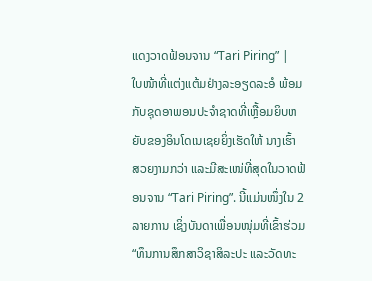ແດງວາດຟ້ອນຈານ “Tari Piring” |
ໃບໜ້າທີ່ແຕ່ງແຕ້ມຢ່າງລະອຽດລະອໍ ພ້ອມກັບຊຸດອາພອນປະຈໍາຊາດທີ່ເຫຼື້ອມຍິບຫຍັບຂອງອິນໂດເນເຊຍຍິ່ງເຮັດໃຫ້ ນາງເຮົ້າ ສວຍງາມກວ່າ ແລະມີສະເໜ່ທີ່ສຸດໃນວາດຟ້ອນຈານ “Tari Piring”. ນີ້ແມ່ນໜຶ່ງໃນ 2 ລາຍການ ເຊິ່ງບັນດາເພື່ອນໜຸ່ມທີ່ເຂົ້າຮ່ວມ “ທຶນການສຶກສາວິຊາສິລະປະ ແລະວັດທະ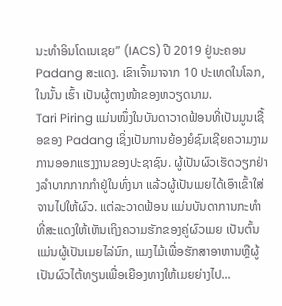ນະທໍາອິນໂດເນເຊຍ” (IACS) ປີ 2019 ຢູ່ນະຄອນ Padang ສະແດງ. ເຂົາເຈົ້າມາຈາກ 10 ປະເທດໃນໂລກ, ໃນນັ້ນ ເຮົ້າ ເປັນຜູ້ຕາງໜ້າຂອງຫວຽດນາມ.
Tari Piring ແມ່ນໜຶ່ງໃນບັນດາວາດຟ້ອນທີ່ເປັນມູນເຊື້ອຂອງ Padang ເຊິ່ງເປັນການຍ້ອງຍໍຊົມເຊີຍຄວາມງາມການອອກແຮງງານຂອງປະຊາຊົນ. ຜູ້ເປັນຜົວເຮັດວຽກຢ່າງລໍາບາກກາກກໍາຢູ່ໃນທົ່ງນາ ແລ້ວຜູ້ເປັນເມຍໄດ້ເອົາເຂົ້າໃສ່ຈານໄປໃຫ້ຜົວ. ແຕ່ລະວາດຟ້ອນ ແມ່ນບັນດາການກະທໍາທີ່ສະແດງໃຫ້ເຫັນເຖິງຄວາມຮັກຂອງຄູ່ຜົວເມຍ ເປັນຕົ້ນແມ່ນຜູ້ເປັນເມຍໄລ່ນົກ, ແມງໄມ້ເພື່ອຮັກສາອາຫານຫຼືຜູ້ເປັນຜົວໄຕ້ທຽນເພື່ອເຍືອງທາງໃຫ້ເມຍຍ່າງໄປ...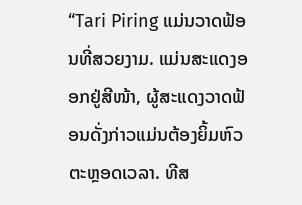“Tari Piring ແມ່ນວາດຟ້ອນທີ່ສວຍງາມ. ແມ່ນສະແດງອອກຢູ່ສີໜ້າ, ຜູ້ສະແດງວາດຟ້ອນດັ່ງກ່າວແມ່ນຕ້ອງຍິ້ມຫົວຕະຫຼອດເວລາ. ທີສ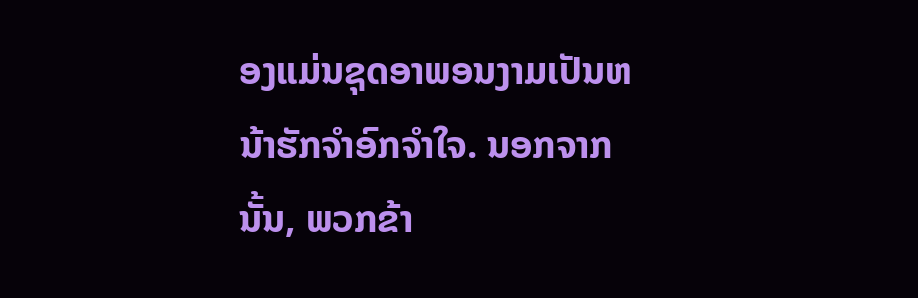ອງແມ່ນຊຸດອາພອນງາມເປັນຫນ້າຮັກຈຳອົກຈຳໃຈ. ນອກຈາກນັ້ນ, ພວກຂ້າ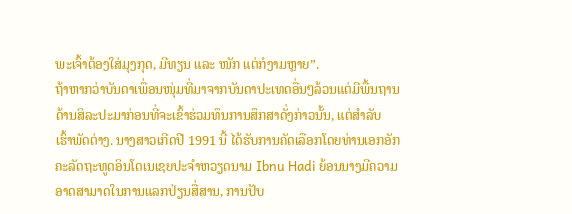ພະເຈົ້າຕ້ອງໃສ່ມຸງກຸດ, ມີທຽນ ແລະ ໜັກ ແຕ່ກໍງາມຫຼາຍ”.
ຖ້າຫາກວ່າບັນດາເພື່ອນໜຸ່ມທີ່ມາຈາກບັນດາປະເທດອື່ນໆລ້ວນແຕ່ມີພື້ນຖານດ້ານສິລະປະມາກ່ອນທີ່ຈະເຂົ້າຮ່ວມທຶນການສຶກສາດັ່ງກ່າວນັ້ນ, ແຕ່ສໍາລັບ ເຮົ້າພັດຕ່າງ. ນາງສາວເກີດປີ 1991 ນີ້ ໄດ້ຮັບການຄັດເລືອກໂດຍທ່ານເອກອັກຄະລັດຖະທູດອິນໂດເນເຊຍປະຈໍາຫວຽດນາມ Ibnu Hadi ຍ້ອນນາງມີຄວາມອາດສາມາດໃນການແລກປ່ຽນສື່ສານ, ການປັບ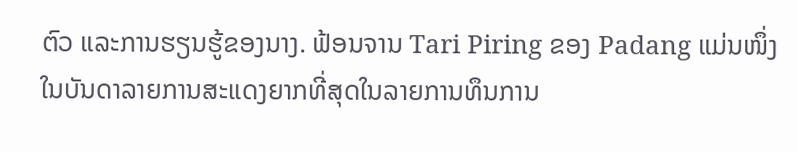ຕົວ ແລະການຮຽນຮູ້ຂອງນາງ. ຟ້ອນຈານ Tari Piring ຂອງ Padang ແມ່ນໜຶ່ງໃນບັນດາລາຍການສະແດງຍາກທີ່ສຸດໃນລາຍການທຶນການ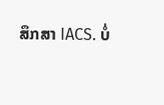ສຶກສາ IACS. ບໍ່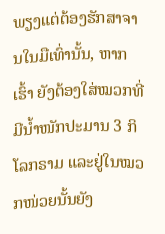ພຽງແຕ່ຕ້ອງຮັກສາຈານໃນມືເທົ່ານັ້ນ, ຫາກ ເຮົ້າ ຍັງຕ້ອງໃສ່ໝວກທີ່ມີນໍ້າໜັກປະມານ 3 ກິໂລກຣາມ ແລະຢູ່ໃນໝວກໜ່ວຍນັ້ນຍັງ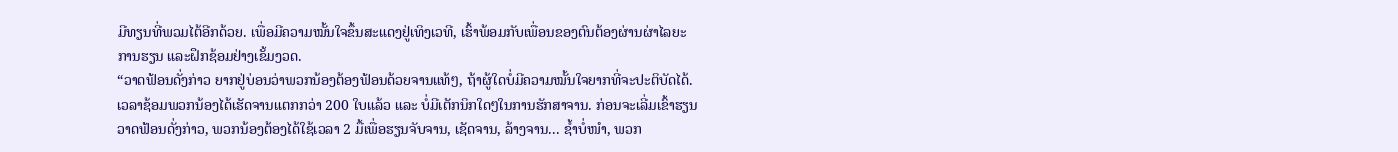ມີທຽນທີ່ພວມໄຕ້ອີກດ້ວຍ. ເພື່ອມີຄວາມໝັ້ນໃຈຂຶ້ນສະແດງຢູ່ເທິງເວທີ, ເຮົ້າພ້ອມກັບເພື່ອນຂອງຕົນຕ້ອງຜ່ານຜ່າໄລຍະການຮຽນ ແລະຝຶກຊ້ອມຢ່າງເຂັ້ມງວດ.
“ວາດຟ້ອນດັ່ງກ່າວ ຍາກຢູ່ບ່ອນວ່າພວກນ້ອງຕ້ອງຟ້ອນດ້ວຍຈານແທ້ໆ, ຖ້າຜູ້ໃດບໍ່ມີຄວາມໝັ້ນໃຈຍາກທີ່ຈະປະຕິບັດໄດ້. ເວລາຊ້ອມພວກນ້ອງໄດ້ເຮັດຈານແຕກກວ່າ 200 ໃບແລ້ວ ແລະ ບໍ່ມີເຕັກນິກໃດໆໃນການຮັກສາຈານ. ກ່ອນຈະເລີ່ມເຂົ້າຮຽນວາດຟ້ອນດັ່ງກ່າວ, ພວກນ້ອງຕ້ອງໄດ້ໃຊ້ເວລາ 2 ມື້ເພື່ອຮຽນຈັບຈານ, ເຊັດຈານ, ລ້າງຈານ... ຊໍ້າບໍ່ໜໍາ, ພວກ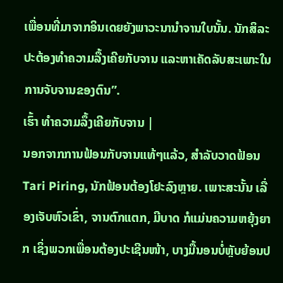ເພື່ອນທີ່ມາຈາກອິນເດຍຍັງພາວະນານໍາຈານໃບນັ້ນ. ນັກສິລະປະຕ້ອງທໍາຄວາມລື້ງເຄີຍກັບຈານ ແລະຫາເຄັດລັບສະເພາະໃນການຈັບຈານຂອງຕົນ”.
ເຮົ້າ ທໍາຄວາມລຶ້ງເຄີຍກັບຈານ |
ນອກຈາກການຟ້ອນກັບຈານແທ້ໆແລ້ວ, ສຳລັບວາດຟ້ອນ Tari Piring, ນັກຟ້ອນຕ້ອງໂຢະລົງຫຼາຍ. ເພາະສະນັ້ນ ເລື່ອງເຈັບຫົວເຂົ່າ, ຈານຕົກແຕກ, ມີບາດ ກໍແມ່ນຄວາມຫຍຸ້ງຍາກ ເຊິ່ງພວກເພື່ອນຕ້ອງປະເຊີນໜ້າ, ບາງມື້ນອນບໍ່ຫຼັບຍ້ອນປ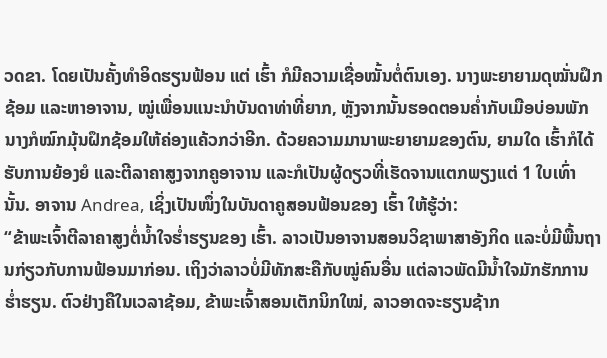ວດຂາ. ໂດຍເປັນຄັ້ງທໍາອິດຮຽນຟ້ອນ ແຕ່ ເຮົ້າ ກໍມີຄວາມເຊື່ອໝັ້ນຕໍ່ຕົນເອງ. ນາງພະຍາຍາມດຸໝັ່ນຝຶກຊ້ອມ ແລະຫາອາຈານ, ໝູ່ເພື່ອນແນະນໍາບັນດາທ່າທີ່ຍາກ, ຫຼັງຈາກນັ້ນຮອດຕອນຄໍ່າກັບເມືອບ່ອນພັກນາງກໍໝົກມຸ້ນຝຶກຊ້ອມໃຫ້ຄ່ອງແຄ້ວກວ່າອີກ. ດ້ວຍຄວາມມານາພະຍາຍາມຂອງຕົນ, ຍາມໃດ ເຮົ້າກໍໄດ້ຮັບການຍ້ອງຍໍ ແລະຕີລາຄາສູງຈາກຄູອາຈານ ແລະກໍເປັນຜູ້ດຽວທີ່ເຮັດຈານແຕກພຽງແຕ່ 1 ໃບເທົ່ານັ້ນ. ອາຈານ Andrea, ເຊິ່ງເປັນໜຶ່ງໃນບັນດາຄູສອນຟ້ອນຂອງ ເຮົ້າ ໃຫ້ຮູ້ວ່າ:
“ຂ້າພະເຈົ້າຕີລາຄາສູງຕໍ່ນໍ້າໃຈຮໍ່າຮຽນຂອງ ເຮົ້າ. ລາວເປັນອາຈານສອນວິຊາພາສາອັງກິດ ແລະບໍ່ມີພື້ນຖານກ່ຽວກັບການຟ້ອນມາກ່ອນ. ເຖິງວ່າລາວບໍ່ມີທັກສະຄືກັບໝູ່ຄົນອື່ນ ແຕ່ລາວພັດມີນໍ້າໃຈມັກຮັກການຮໍ່າຮຽນ. ຕົວຢ່າງຄືໃນເວລາຊ້ອມ, ຂ້າພະເຈົ້າສອນເຕັກນິກໃໝ່, ລາວອາດຈະຮຽນຊ້າກ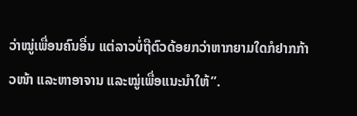ວ່າໝູ່ເພື່ອນຄົນອື່ນ ແຕ່ລາວບໍ່ຖືຕົວດ້ອຍກວ່າຫາກຍາມໃດກໍຢາກກ້າວໜ້າ ແລະຫາອາຈານ ແລະໝູ່ເພື່ອແນະນໍາໃຫ້”.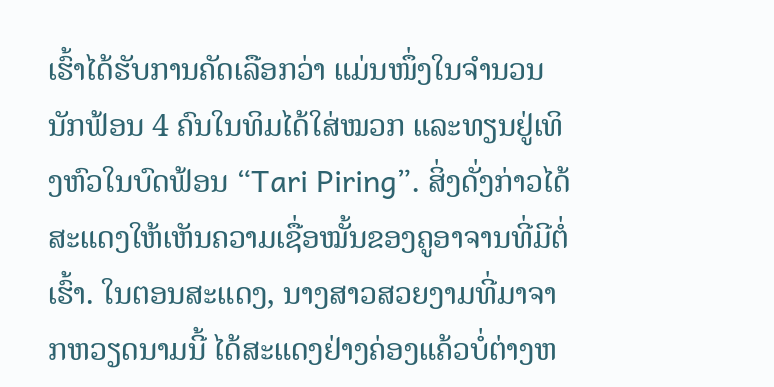ເຮົ້າໄດ້ຮັບການຄັດເລືອກວ່າ ແມ່ນໜຶ່ງໃນຈໍານວນນັກຟ້ອນ 4 ຄົນໃນທິມໄດ້ໃສ່ໝວກ ແລະທຽນຢູ່ເທິງຫົວໃນບົດຟ້ອນ “Tari Piring”. ສິ່ງດັ່ງກ່າວໄດ້ສະແດງໃຫ້ເຫັນຄວາມເຊື່ອໝັ້ນຂອງຄູອາຈານທີ່ມີຕໍ່ເຮົ້າ. ໃນຕອນສະແດງ, ນາງສາວສວຍງາມທີ່ມາຈາກຫວຽດນາມນີ້ ໄດ້ສະແດງຢ່າງຄ່ອງແຄ້ວບໍ່ຕ່າງຫ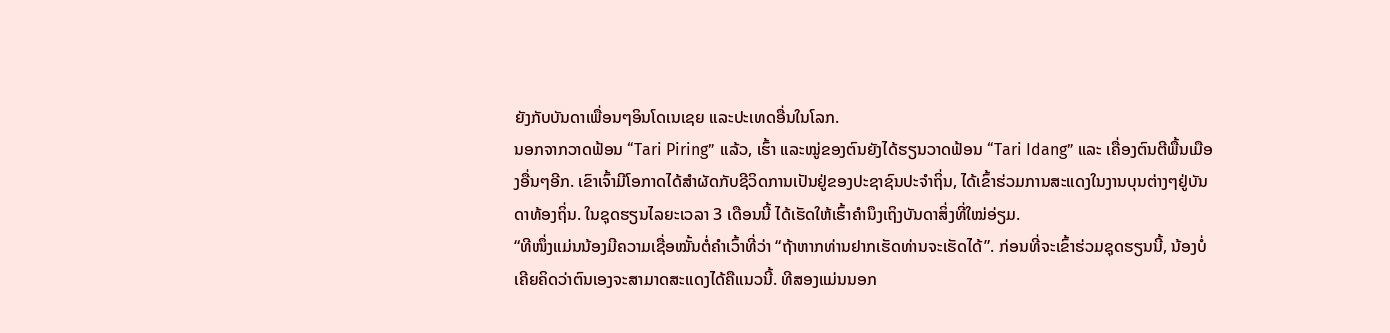ຍັງກັບບັນດາເພື່ອນໆອິນໂດເນເຊຍ ແລະປະເທດອື່ນໃນໂລກ.
ນອກຈາກວາດຟ້ອນ “Tari Piring” ແລ້ວ, ເຮົ້າ ແລະໝູ່ຂອງຕົນຍັງໄດ້ຮຽນວາດຟ້ອນ “Tari Idang” ແລະ ເຄື່ອງຕົນຕີພື້ນເມືອງອື່ນໆອີກ. ເຂົາເຈົ້າມີໂອກາດໄດ້ສໍາຜັດກັບຊີວິດການເປັນຢູ່ຂອງປະຊາຊົນປະຈໍາຖິ່ນ, ໄດ້ເຂົ້າຮ່ວມການສະແດງໃນງານບຸນຕ່າງໆຢູ່ບັນດາທ້ອງຖິ່ນ. ໃນຊຸດຮຽນໄລຍະເວລາ 3 ເດືອນນີ້ ໄດ້ເຮັດໃຫ້ເຮົ້າຄໍານຶງເຖິງບັນດາສິ່ງທີ່ໃໝ່ອ່ຽມ.
“ທີໜຶ່ງແມ່ນນ້ອງມີຄວາມເຊື່ອໝັ້ນຕໍ່ຄໍາເວົ້າທີ່ວ່າ “ຖ້າຫາກທ່ານຢາກເຮັດທ່ານຈະເຮັດໄດ້”. ກ່ອນທີ່ຈະເຂົ້າຮ່ວມຊຸດຮຽນນີ້, ນ້ອງບໍ່ເຄີຍຄິດວ່າຕົນເອງຈະສາມາດສະແດງໄດ້ຄືແນວນີ້. ທີສອງແມ່ນນອກ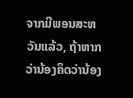ຈາກມີພອນສະຫວັນແລ້ວ, ຖ້າຫາກວ່ານ້ອງຄິດວ່ານ້ອງ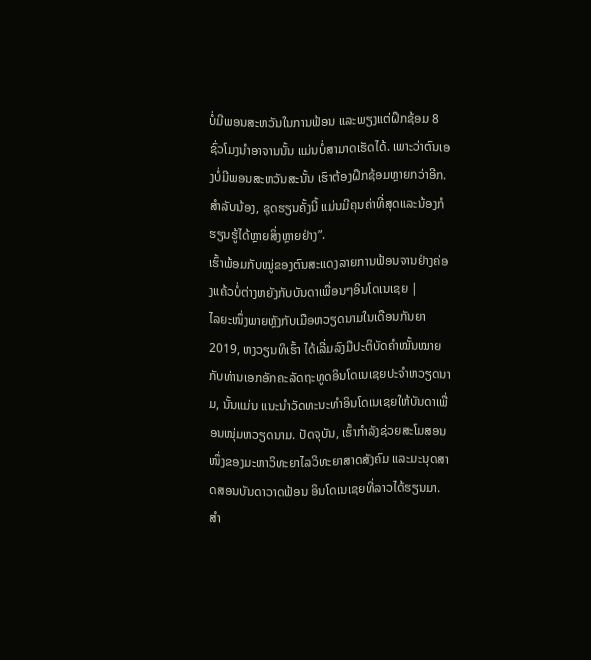ບໍ່ມີພອນສະຫວັນໃນການຟ້ອນ ແລະພຽງແຕ່ຝຶກຊ້ອມ 8 ຊົ່ວໂມງນໍາອາຈານນັ້ນ ແມ່ນບໍ່ສາມາດເຮັດໄດ້. ເພາະວ່າຕົນເອງບໍ່ມີພອນສະຫວັນສະນັ້ນ ເຮົາຕ້ອງຝຶກຊ້ອມຫຼາຍກວ່າອີກ. ສໍາລັບນ້ອງ, ຊຸດຮຽນຄັ້ງນີ້ ແມ່ນມີຄຸນຄ່າທີ່ສຸດແລະນ້ອງກໍຮຽນຮູ້ໄດ້ຫຼາຍສິ່ງຫຼາຍຢ່າງ”.
ເຮົ້າພ້ອມກັບໝູ່ຂອງຕົນສະແດງລາຍການຟ້ອນຈານຢ່າງຄ່ອງແຄ້ວບໍ່ຕ່າງຫຍັງກັບບັນດາເພື່ອນໆອິນໂດເນເຊຍ |
ໄລຍະໜຶ່ງພາຍຫຼັງກັບເມືອຫວຽດນາມໃນເດືອນກັນຍາ 2019, ຫງວຽນທິເຮົ້າ ໄດ້ເລີ່ມລົງມືປະຕິບັດຄໍາໝັ້ນໝາຍກັບທ່ານເອກອັກຄະລັດຖະທູດອິນໂດເນເຊຍປະຈໍາຫວຽດນາມ, ນັ້ນແມ່ນ ແນະນໍາວັດທະນະທໍາອິນໂດເນເຊຍໃຫ້ບັນດາເພື່ອນໜຸ່ມຫວຽດນາມ. ປັດຈຸບັນ, ເຮົ້າກໍາລັງຊ່ວຍສະໂມສອນໜຶ່ງຂອງມະຫາວິທະຍາໄລວິທະຍາສາດສັງຄົມ ແລະມະນຸດສາດສອນບັນດາວາດຟ້ອນ ອິນໂດເນເຊຍທີ່ລາວໄດ້ຮຽນມາ. ສໍາ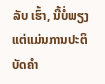ລັບ ເຮົ້າ, ນີ້ບໍ່ພຽງແຕ່ແມ່ນການປະຕິບັດຄໍາ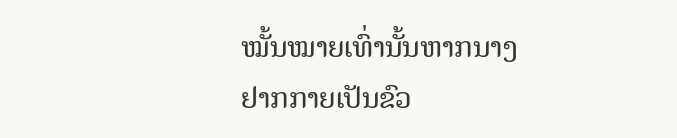ໝັ້ນໝາຍເທົ່ານັ້ນຫາກນາງຢາກກາຍເປັນຂົວ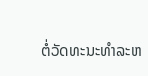ຕໍ່ວັດທະນະທໍາລະຫ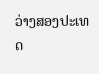ວ່າງສອງປະເທດ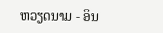ຫວຽດນາມ - ອິນ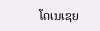ໂດເນເຊຍ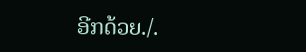ອີກດ້ວຍ./.